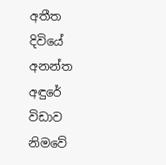අතීත දිවියේ අනන්ත අඳුරේ විඩාව නිමවේ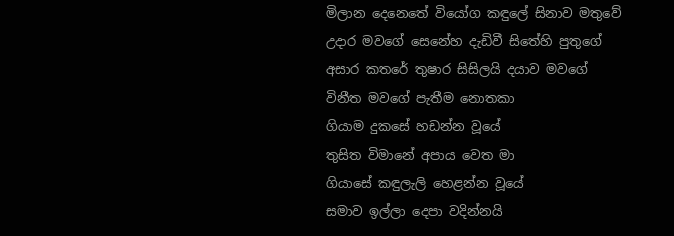මිලාන දෙනෙතේ වියෝග කඳුලේ සිනාව මතුවේ
උදාර මවගේ සෙනේහ දැඩිවී සිතේහි පුතුගේ
අසාර කතරේ තුෂාර සිසිලයි දයාව මවගේ
විනීත මවගේ පැතීම නොතකා
ගියාම දුකසේ හඩන්න වූයේ
තුසිත විමානේ අපාය වෙත මා
ගියාසේ කඳුලැලි හෙළන්න වූයේ
සමාව ඉල්ලා දෙපා වදින්නයි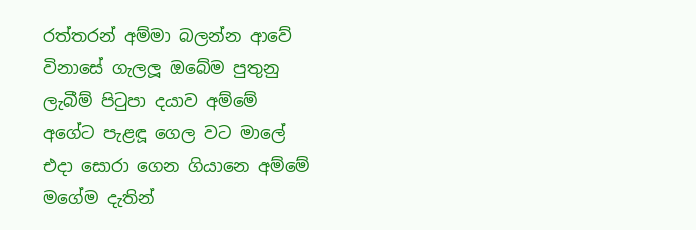රත්තරන් අම්මා බලන්න ආවේ
විනාසේ ගැලලූ ඔබේම පුතුනු
ලැබීම් පිටුපා දයාව අම්මේ
අගේට පැළඳූ ගෙල වට මාලේ
එදා සොරා ගෙන ගියානෙ අම්මේ
මගේම දැතින්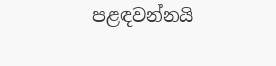පළඳවන්නයි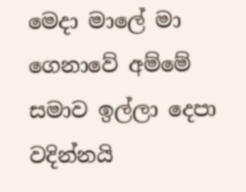මෙදා මාලේ මා ගෙනාවේ අම්මේ
සමාව ඉල්ලා දෙපා වදින්නයි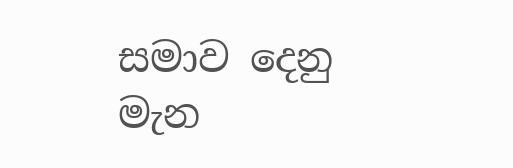සමාව දෙනු මැන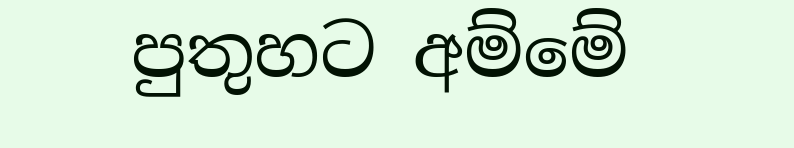පුතුහට අම්මේ